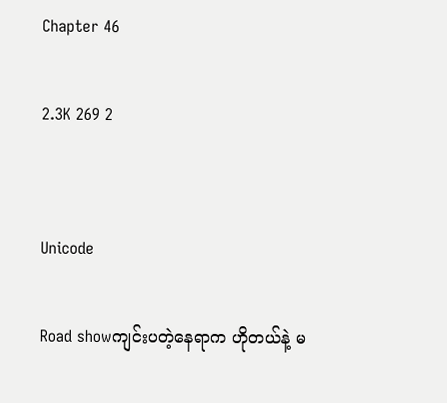Chapter 46

2.3K 269 2


Unicode

Road showကျင်းပတဲ့နေရာက ဟိုတယ်နဲ့ မ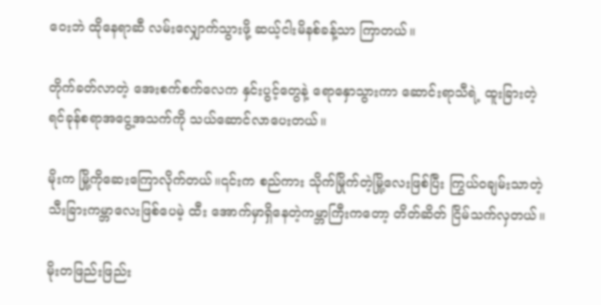ဝေးဘဲ ထိုနေရာဆီ လမ်းလျှောက်သွားဖို့ ဆယ့်ငါးမိနစ်ခန့်သာ ကြာတယ်။

တိုက်ခတ်လာတဲ့ အေးစက်စက်လေက နှင်းပွင့်တွေနဲ့ ရောနှောသွားကာ ဆောင်းရာသီရဲ့ ထူးခြားတဲ့ ရင်ခုန်စရာအငွေ့အသက်ကို သယ်ဆောင်လာပေးတယ်။

မိုးက မြို့ကိုဆေးကြောလိုက်တယ်။၎င်းက စည်ကား သိုက်မြိုက်တဲ့မြို့လေးဖြစ်ပြီး ကြွယ်၀ချမ်းသာတဲ့သီးခြားကမ္ဘာလေးဖြစ်ပေမဲ့ ထီး အောက်မှာရှိနေတဲ့ကမ္ဘာကြီးကတော့ တိတ်ဆိတ် ငြိမ်သက်လှတယ်။

မိုးတဖြည်းဖြည်း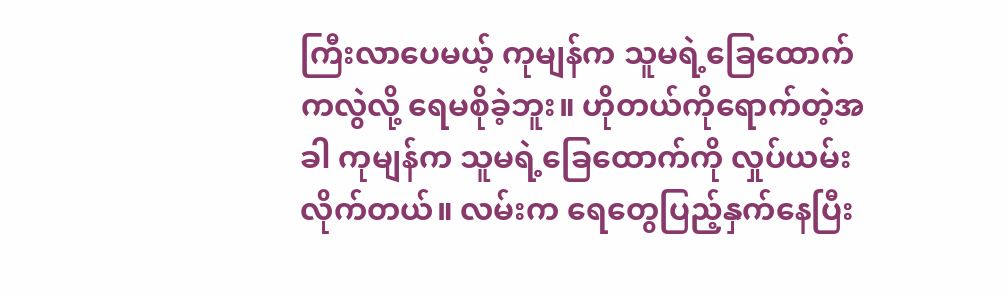ကြီးလာပေမယ့် ကုမျန်က သူမရဲ့ခြေထောက်ကလွဲလို့ ရေမစိုခဲ့ဘူး။ ဟိုတယ်ကိုရောက်တဲ့အခါ ကုမျန်က သူမရဲ့ခြေထောက်ကို လှုပ်ယမ်းလိုက်တယ်။ လမ်းက ရေတွေပြည့်နှက်နေပြီး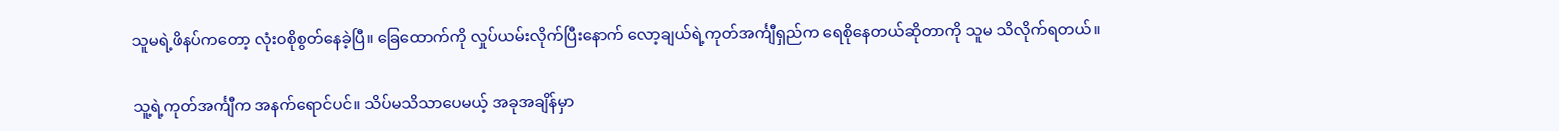သူမရဲ့ဖိနပ်ကတော့ လုံး၀စိုစွတ်နေခဲ့ပြီ။ ခြေထောက်ကို လှုပ်ယမ်းလိုက်ပြီးနောက် လော့ချယ်ရဲ့ကုတ်အင်္ကျီရှည်က ရေစိုနေတယ်ဆိုတာကို သူမ သိလိုက်ရတယ်။

သူ့ရဲ့ကုတ်အင်္ကျီက အနက်ရောင်ပင်။ သိပ်မသိသာပေမယ့် အခုအချိန်မှာ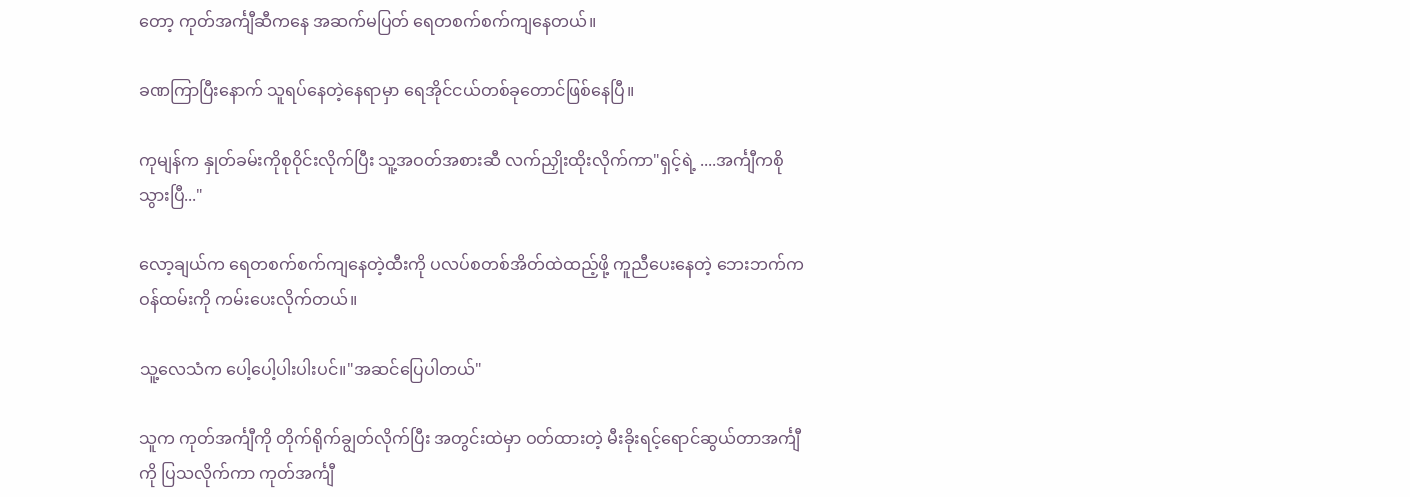တော့ ကုတ်အင်္ကျီဆီကနေ အဆက်မပြတ် ရေတစက်စက်ကျနေတယ်။

ခဏကြာ‌ပြီးနောက် သူရပ်နေတဲ့နေရာမှာ ရေအိုင်ငယ်တစ်ခုတောင်ဖြစ်နေပြီ။

ကုမျန်က နှုတ်ခမ်းကိုစု၀ိုင်းလိုက်ပြီး သူ့အဝတ်အစားဆီ လက်ညှိုးထိုးလိုက်ကာ"ရှင့်ရဲ့ ....အင်္ကျီကစိုသွားပြီ..."

လော့ချယ်က ရေတစက်စက်ကျနေတဲ့ထီးကို ပလပ်စတစ်အိတ်ထဲထည့်ဖို့ ကူညီပေးနေတဲ့ ဘေးဘက်ကဝန်ထမ်းကို ကမ်းပေးလိုက်တယ်။

သူ့လေသံက ပေါ့ပေါ့ပါးပါးပင်။"အဆင်ပြေပါတယ်"

သူက ကုတ်အင်္ကျီကို တိုက်ရိုက်ချွတ်လိုက်ပြီး အတွင်းထဲမှာ ဝတ်ထားတဲ့ မီးခိုးရင့်ရောင်ဆွယ်တာအင်္ကျီကို ပြသလိုက်ကာ ကုတ်အင်္ကျီ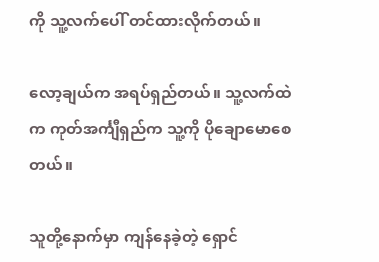ကို သူ့လက်ပေါ် တင်ထားလိုက်တယ်။

လော့ချယ်က အရပ်ရှည်တယ်။ သူ့လက်ထဲက ကုတ်အင်္ကျီရှည်က သူ့ကို ပိုချောမောစေတယ်။

သူတို့နောက်မှာ ကျန်နေခဲ့တဲ့ ရှောင်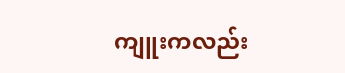ကျူးကလည်း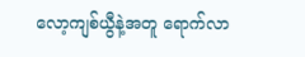လော့ကျစ်ယွီနဲ့အတူ ရောက်လာ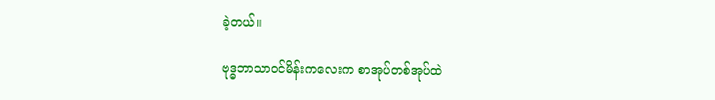ခဲ့တယ်။

ဗုဒ္ဓဘာသာ၀င်မိန်းကလေးက စာအုပ်တစ်အုပ်ထဲ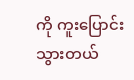ကို ကူးပြောင်းသွားတယ်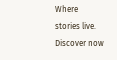Where stories live. Discover now